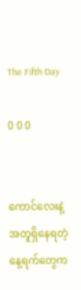The Fifth Day

0 0 0


ကောင်လေးနဲ့အတူရှိနေရတဲ့
နေ့ရက်တွေက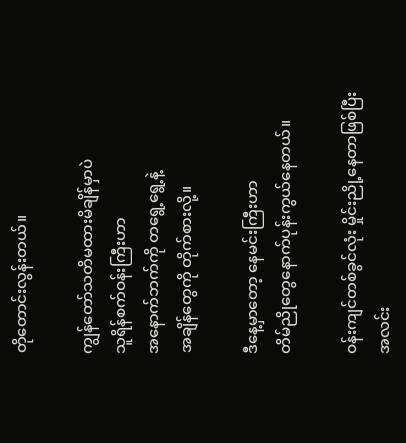တိုတောင်းလွန်းတယ်။

ကျွန်တော်သတိမထားမိချိန်မှာပဲ
သူရိန်စက်ဝန်းကြီးဟာ
အနောက်ဘက်ကို တရွေ့ရွေ့နဲ့
အချိန်တွေကို တိုက်စားလို့။

ဒီနေ့မှာတော့ နေမင်းကြီးဟာ
တိမ်ညိုတွေနောက်ပုန်းကွယ်နေတယ်။

ဝန်းကျင်တစ်ခွင်လုံး မှိုင်းညို့နေတာဖြစ်ပြီး
အလင်း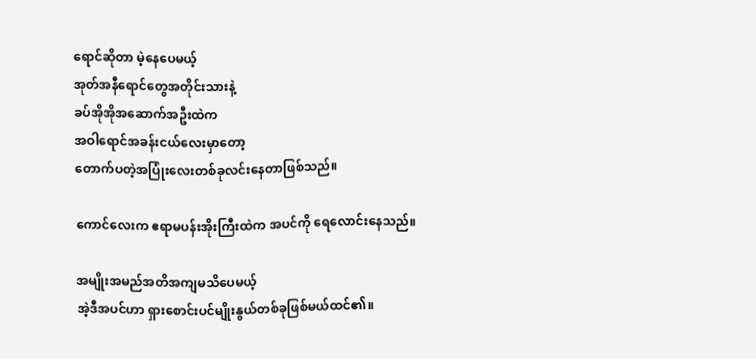ရောင်ဆိုတာ မဲ့နေပေမယ့်
အုတ်အနီရောင်တွေအတိုင်းသားနဲ့
ခပ်အိုအိုအဆောက်အဦးထဲက
အဝါရောင်အခန်းငယ်လေးမှာတော့
တောက်ပတဲ့အပြုံးလေးတစ်ခုလင်းနေတာဖြစ်သည်။

ကောင်လေးက ဧရာမပန်းအိုးကြီးထဲက အပင်ကို ရေလောင်းနေသည်။

အမျိုးအမည်အတိအကျမသိပေမယ့်
အဲ့ဒီအပင်ဟာ ရှားစောင်းပင်မျိုးနွယ်တစ်ခုဖြစ်မယ်ထင်၏။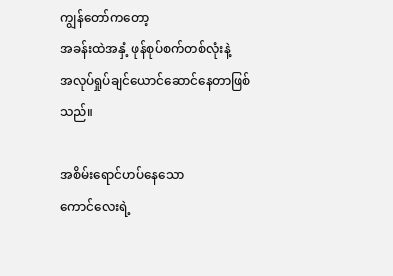ကျွန်တော်ကတော့
အခန်းထဲအနှံ့ ဖုန်စုပ်စက်တစ်လုံးနဲ့
အလုပ်ရှုပ်ချင်ယောင်ဆောင်နေတာဖြစ်သည်။

အစိမ်းရောင်ဟပ်နေသော
ကောင်လေးရဲ့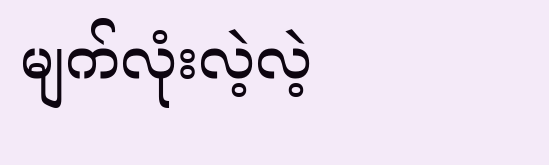မျက်လုံးလဲ့လဲ့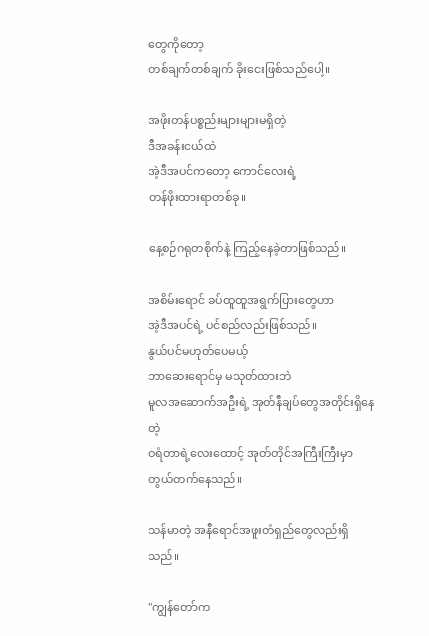တွေကိုတော့
တစ်ချက်တစ်ချက် ခိုးငေးဖြစ်သည်ပေါ့။

အဖိုးတန်ပစ္စည်းများများမရှိတဲ့
ဒီအခန်းငယ်ထဲ
အဲ့ဒီအပင်ကတော့ ကောင်လေးရဲ့
တန်ဖိုးထားရာတစ်ခု။

နေ့စဉ်ဂရုတစိုက်နဲ့ ကြည့်နေခဲ့တာဖြစ်သည်။

အစိမ်းရောင် ခပ်ထူထူအရွက်ပြားတွေဟာ
အဲ့ဒီအပင်ရဲ့ ပင်စည်လည်းဖြစ်သည်။
နွယ်ပင်မဟုတ်ပေမယ့်
ဘာဆေးရောင်မှ မသုတ်ထားဘဲ
မူလအဆောက်အဦးရဲ့ အုတ်နီချပ်တွေအတိုင်းရှိနေတဲ့
ဝရံတာရဲ့လေးထောင့် အုတ်တိုင်အကြီးကြီးမှာ
တွယ်တက်နေသည်။

သန်မာတဲ့ အနီရောင်အဖူးတံရှည်တွေလည်းရှိသည်။

"ကျွန်တော်က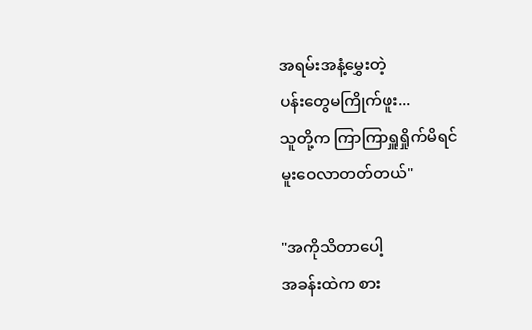အရမ်းအနံ့မွှေးတဲ့
ပန်းတွေမကြိုက်ဖူး...
သူတို့က ကြာကြာရှူရှိုက်မိရင်
မူးဝေလာတတ်တယ်"

"အကိုသိတာပေါ့
အခန်းထဲက စား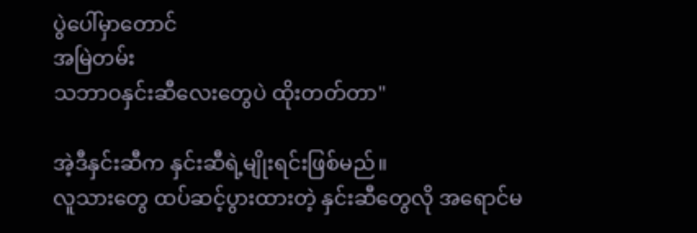ပွဲပေါ်မှာတောင်
အမြဲတမ်း
သဘာဝနှင်းဆီလေးတွေပဲ ထိုးတတ်တာ"

အဲ့ဒီနှင်းဆီက နှင်းဆီရဲ့မျိုးရင်းဖြစ်မည်။
လူသားတွေ ထပ်ဆင့်ပွားထားတဲ့ နှင်းဆီတွေလို အရောင်မ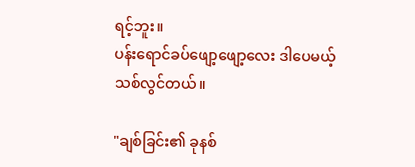ရင့်ဘူး။
ပန်းရောင်ခပ်ဖျော့ဖျော့လေး ဒါပေမယ့်
သစ်လွင်တယ်။

"ချစ်ခြင်း၏ ခုနစ်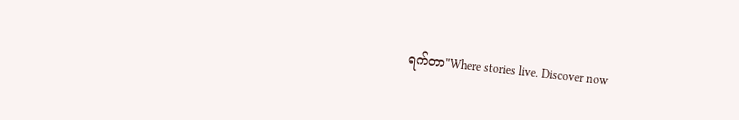ရက်တာ"Where stories live. Discover now